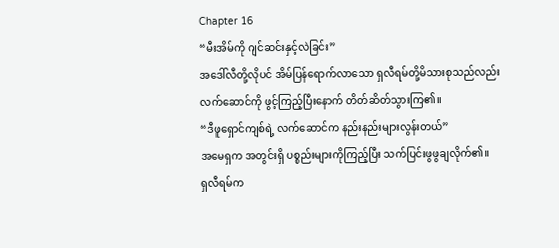Chapter 16
“မီးအိမ်ကို ဂျင်ဆင်းနှင့်လဲခြင်း”
အဒေါ်လီတို့လိုပင် အိမ်ပြန်ရောက်လာသော ရှလီရမ်တို့မိသားစုသည်လည်း လက်ဆောင်ကို ဖွင့်ကြည့်ပြီးနောက် တိတ်ဆိတ်သွားကြ၏။
“ဒီဖူရှောင်ကျစ်ရဲ့ လက်ဆောင်က နည်းနည်းများလွန်းတယ်”
အမေရှက အတွင်းရှိ ပစ္စည်းများကိုကြည့်ပြီး သက်ပြင်းဖွဖွချလိုက်၏။
ရှလီရမ်က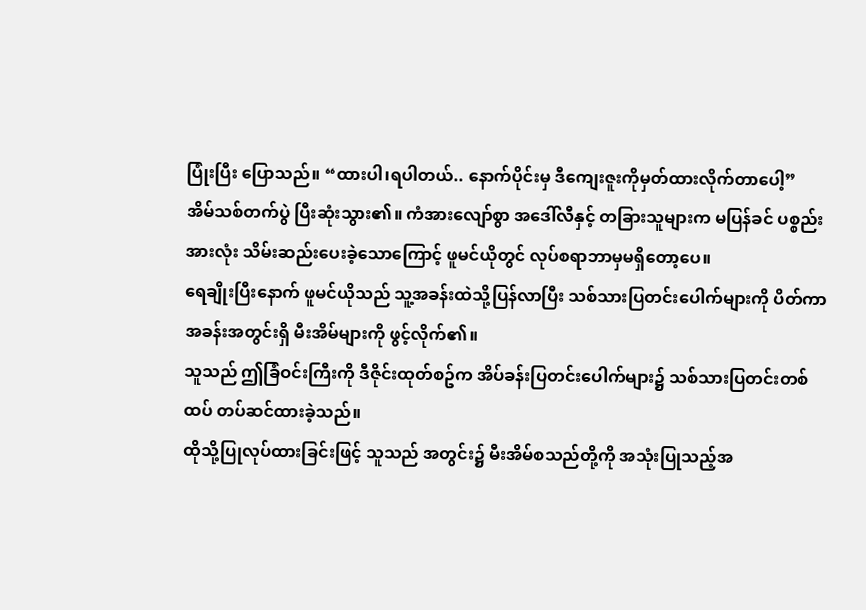ပြုံးပြီး ပြောသည်။ “ထားပါ၊ရပါတယ်.. နောက်ပိုင်းမှ ဒီကျေးဇူးကိုမှတ်ထားလိုက်တာပေါ့”
အိမ်သစ်တက်ပွဲ ပြီးဆုံးသွား၏။ ကံအားလျော်စွာ အဒေါ်လီနှင့် တခြားသူများက မပြန်ခင် ပစ္စည်းအားလုံး သိမ်းဆည်းပေးခဲ့သောကြောင့် ဖူမင်ယိုတွင် လုပ်စရာဘာမှမရှိတော့ပေ။
ရေချိုးပြီးနောက် ဖူမင်ယိုသည် သူ့အခန်းထဲသို့ပြန်လာပြီး သစ်သားပြတင်းပေါက်များကို ပိတ်ကာ အခန်းအတွင်းရှိ မီးအိမ်များကို ဖွင့်လိုက်၏။
သူသည် ဤခြံဝင်းကြီးကို ဒီဇိုင်းထုတ်စဥ်က အိပ်ခန်းပြတင်းပေါက်များ၌ သစ်သားပြတင်းတစ်ထပ် တပ်ဆင်ထားခဲ့သည်။
ထိုသို့ပြုလုပ်ထားခြင်းဖြင့် သူသည် အတွင်း၌ မီးအိမ်စသည်တို့ကို အသုံးပြုသည့်အ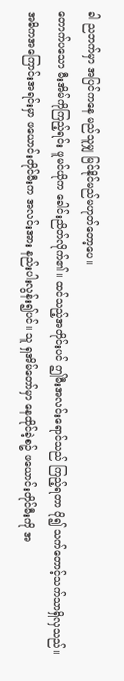ခါ ညဘက်မှာ အပြင်ကနေ မည်သူမျှ မြင်နိုင်မည်မဟုတ်တော့ပေ။
တောက်ပသော မီးအိမ်ကိုကြည့်ရင်း ဖူမင်ယိုက ခေါင်းညိတ်လိုက်၏။ ထင်သည့်အတိုင်းပင် ဤမီးအလင်းရောင်သည် ကြည့်ရတာ ပို၍ သက်တောင့်သက်သာရှိလှသည်။
အဓိကအကြောင်းအရင်းမှာ ဖယောင်းတိုင်မီးက အလင်းအား နည်းပါးလွန်း၍ပင်။ သူ ရှအိမ်တော်မှာ နေထိုင်ခဲ့စဥ် ဖယောင်းတိုင်မီးကို အ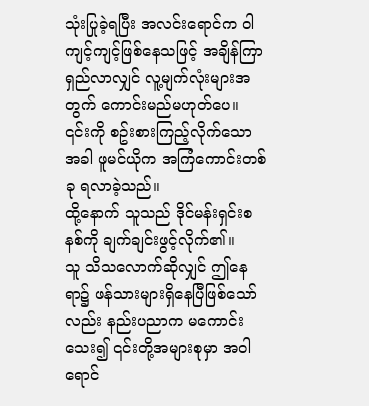သုံးပြုခဲ့ရပြီး အလင်းရောင်က ဝါကျင့်ကျင့်ဖြစ်နေသဖြင့် အချိန်ကြာရှည်လာလျှင် လူ့မျက်လုံးများအတွက် ကောင်းမည်မဟုတ်ပေ။
၎င်းကို စဥ်းစားကြည့်လိုက်သောအခါ ဖူမင်ယိုက အကြံကောင်းတစ်ခု ရလာခဲ့သည်။
ထို့နောက် သူသည် ဒိုင်မန်းရှင်းစနစ်ကို ချက်ချင်းဖွင့်လိုက်၏။
သူ သိသလောက်ဆိုလျှင် ဤနေရာ၌ ဖန်သားများရှိနေပြီဖြစ်သော်လည်း နည်းပညာက မကောင်းသေး၍ ၎င်းတို့အများစုမှာ အဝါရောင်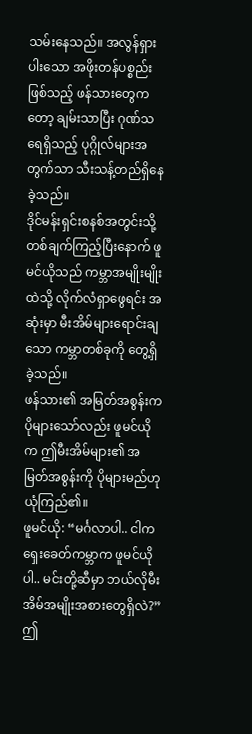သမ်းနေသည်။ အလွန်ရှားပါးသော အဖိုးတန်ပစ္စည်းဖြစ်သည့် ဖန်သားတွေကတော့ ချမ်းသာပြီး ဂုဏ်သရေရှိသည့် ပုဂ္ဂိုလ်များအတွက်သာ သီးသန့်တည်ရှိနေခဲ့သည်။
ဒိုင်မန်းရှင်းစနစ်အတွင်းသို့ တစ်ချက်ကြည့်ပြီးနောက် ဖူမင်ယိုသည် ကမ္ဘာအမျိုးမျိုးထဲသို့ လိုက်လံရှာဖွေရင်း အဆုံးမှာ မီးအိမ်များရောင်းချသော ကမ္ဘာတစ်ခုကို တွေ့ရှိခဲ့သည်။
ဖန်သား၏ အမြတ်အစွန်းက ပိုများသော်လည်း ဖူမင်ယိုက ဤမီးအိမ်များ၏ အမြတ်အစွန်းကို ပိုများမည်ဟု ယုံကြည်၏။
ဖူမင်ယို: “မင်္ဂလာပါ.. ငါက ရှေးခေတ်ကမ္ဘာက ဖူမင်ယိုပါ.. မင်းတို့ဆီမှာ ဘယ်လိုမီးအိမ်အမျိုးအစားတွေရှိလဲ?”
ဤ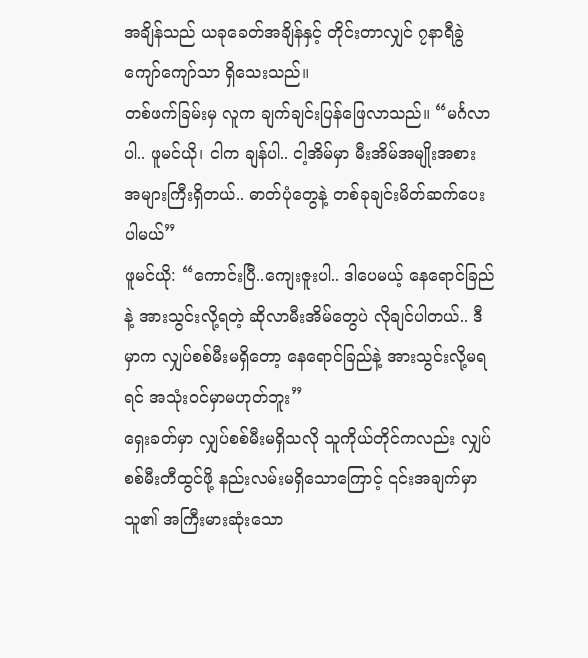အချိန်သည် ယခုခေတ်အချိန်နှင့် တိုင်းတာလျှင် ၇နာရီခွဲကျော်ကျော်သာ ရှိသေးသည်။
တစ်ဖက်ခြမ်းမှ လူက ချက်ချင်းပြန်ဖြေလာသည်။ “မင်္ဂလာပါ.. ဖူမင်ယို၊ ငါက ချန်ပါ.. ငါ့အိမ်မှာ မီးအိမ်အမျိုးအစား အများကြီးရှိတယ်.. ဓာတ်ပုံတွေနဲ့ တစ်ခုချင်းမိတ်ဆက်ပေးပါမယ်”
ဖူမင်ယို: “ကောင်းပြီ..ကျေးဇူးပါ.. ဒါပေမယ့် နေရောင်ခြည်နဲ့ အားသွင်းလို့ရတဲ့ ဆိုလာမီးအိမ်တွေပဲ လိုချင်ပါတယ်.. ဒီမှာက လျှပ်စစ်မီးမရှိတော့ နေရောင်ခြည်နဲ့ အားသွင်းလို့မရရင် အသုံးဝင်မှာမဟုတ်ဘူး”
ရှေးခတ်မှာ လျှပ်စစ်မီးမရှိသလို သူကိုယ်တိုင်ကလည်း လျှပ်စစ်မီးတီထွင်ဖို့ နည်းလမ်းမရှိသောကြောင့် ၎င်းအချက်မှာ သူ၏ အကြီးမားဆုံးသော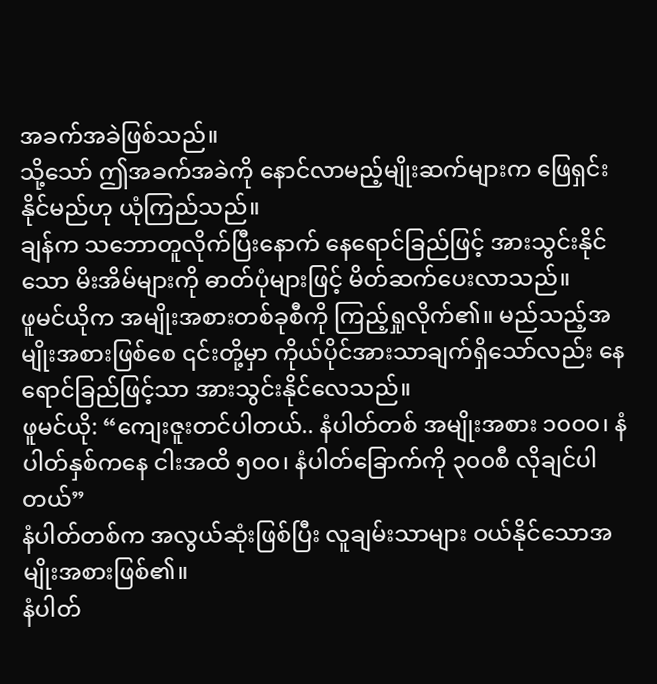အခက်အခဲဖြစ်သည်။
သို့သော် ဤအခက်အခဲကို နောင်လာမည့်မျိုးဆက်များက ဖြေရှင်းနိုင်မည်ဟု ယုံကြည်သည်။
ချန်က သဘောတူလိုက်ပြီးနောက် နေရောင်ခြည်ဖြင့် အားသွင်းနိုင်သော မိးအိမ်များကို ဓာတ်ပုံများဖြင့် မိတ်ဆက်ပေးလာသည်။
ဖူမင်ယိုက အမျိုးအစားတစ်ခုစီကို ကြည့်ရှုလိုက်၏။ မည်သည့်အမျိုးအစားဖြစ်စေ ၎င်းတို့မှာ ကိုယ်ပိုင်အားသာချက်ရှိသော်လည်း နေရောင်ခြည်ဖြင့်သာ အားသွင်းနိုင်လေသည်။
ဖူမင်ယို: “ကျေးဇူးတင်ပါတယ်.. နံပါတ်တစ် အမျိုးအစား ၁၀၀၀၊ နံပါတ်နှစ်ကနေ ငါးအထိ ၅၀၀၊ နံပါတ်ခြောက်ကို ၃၀၀စီ လိုချင်ပါတယ်”
နံပါတ်တစ်က အလွယ်ဆုံးဖြစ်ပြီး လူချမ်းသာများ ဝယ်နိုင်သောအမျိုးအစားဖြစ်၏။
နံပါတ်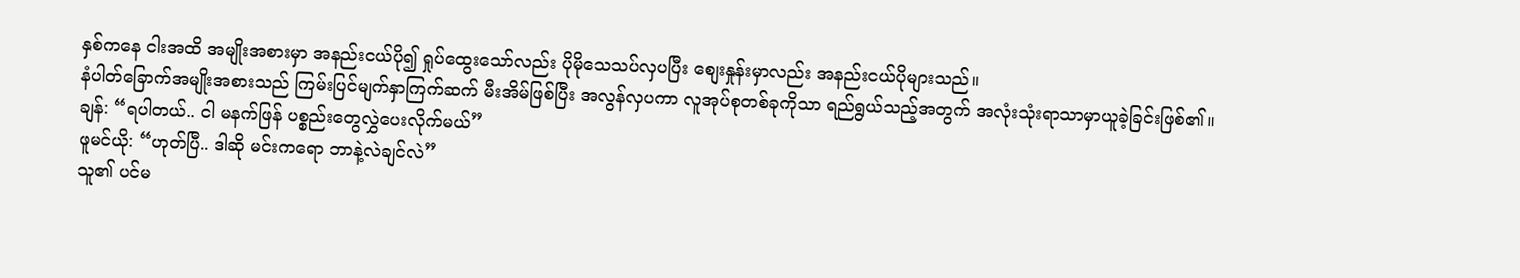နှစ်ကနေ ငါးအထိ အမျိုးအစားမှာ အနည်းငယ်ပို၍ ရှုပ်ထွေးသော်လည်း ပိုမိုသေသပ်လှပပြီး စျေးနှုန်းမှာလည်း အနည်းငယ်ပိုများသည်။
နံပါတ်ခြောက်အမျိုးအစားသည် ကြမ်းပြင်မျက်နှာကြက်ဆက် မီးအိမ်ဖြစ်ပြီး အလွန်လှပကာ လူအုပ်စုတစ်ခုကိုသာ ရည်ရွယ်သည့်အတွက် အလုံးသုံးရာသာမှာယူခဲ့ခြင်းဖြစ်၏။
ချန်: “ရပါတယ်.. ငါ မနက်ဖြန် ပစ္စည်းတွေလွှဲပေးလိုက်မယ်”
ဖူမင်ယို: “ဟုတ်ပြီ.. ဒါဆို မင်းကရော ဘာနဲ့လဲချင်လဲ”
သူ၏ ပင်မ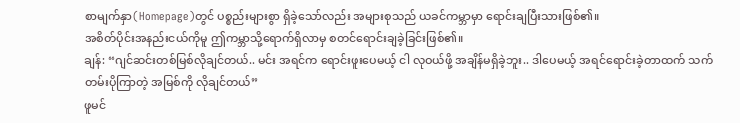စာမျက်နှာ(Homepage)တွင် ပစ္စည်းများစွာ ရှိခဲ့သော်လည်း အများစုသည် ယခင်ကမ္ဘာမှာ ရောင်းချပြီးသားဖြစ်၏။
အစိတ်ပိုင်းအနည်းငယ်ကိုမူ ဤကမ္ဘာသို့ရောက်ရှိလာမှ စတင်ရောင်းချခဲ့ခြင်းဖြစ်၏။
ချန်: “ဂျင်ဆင်းတစ်မြစ်လိုချင်တယ်.. မင်း အရင်က ရောင်းဖူးပေမယ့် ငါ လုဝယ်ဖို့ အချိန်မရှိခဲ့ဘူး.. ဒါပေမယ့် အရင်ရောင်းခဲ့တာထက် သက်တမ်းပိုကြာတဲ့ အမြစ်ကို လိုချင်တယ်”
ဖူမင်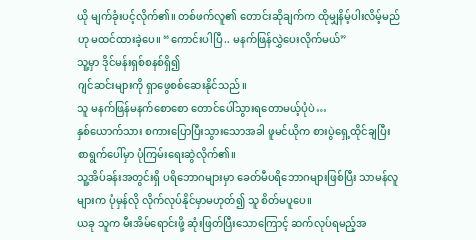ယို မျက်ခုံးပင့်လိုက်၏။ တစ်ဖက်လူ၏ တောင်းဆိုချက်က ထိုမျှနိမ့်ပါးလိမ့်မည်ဟု မထင်ထားခဲ့ပေ။ “ကောင်းပါပြီ.. မနက်ဖြန်လွှဲပေးလိုက်မယ်”
သူ့မှာ ဒိုင်မန်းရှစ်စနစ်ရှိ၍
ဂျင်ဆင်းများကို ရှာဖွေစစ်ဆေးနိုင်သည်။
သူ မနက်ဖြန်မနက်စောစော တောင်ပေါ်သွားရတောမယ့်ပုံပဲ…
နှစ်ယောက်သား စကားပြောပြီးသွားသောအခါ ဖူမင်ယိုက စားပွဲရှေ့ထိုင်ချပြီး စာရွက်ပေါ်မှာ ပုံကြမ်းရေးဆွဲလိုက်၏။
သူ့အိပ်ခန်းအတွင်းရှိ ပရိဘောဂများမှာ ခေတ်မီပရိဘောဂများဖြစ်ပြီး သာမန်လူများက ပုံမှန်လို လိုက်လုပ်နိုင်မှာမဟုတ်၍ သူ စိတ်မပူပေ။
ယခု သူက မီးအိမ်ရောင်းဖို့ ဆုံးဖြတ်ပြီးသောကြောင့် ဆက်လုပ်ရမည့်အ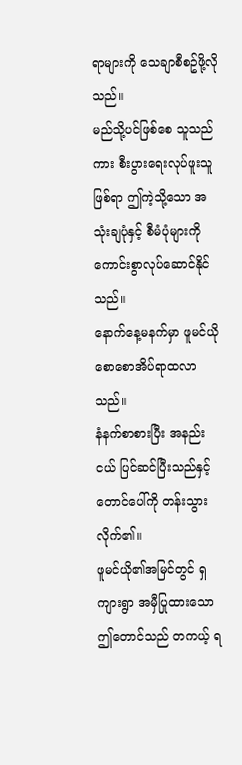ရာများကို သေချာစီစဥ်ဖို့လိုသည်။
မည်သို့ပင်ဖြစ်စေ သူသည်ကား စီးပွားရေးလုပ်ဖူးသူဖြစ်ရာ ဤကဲ့သို့သော အသုံးချပုံနှင့် စီမံပုံများကို ကောင်းစွာလုပ်ဆောင်နိုင်သည်။
နောက်နေ့မနက်မှာ ဖူမင်ယို စောစောအိပ်ရာထလာသည်။
နံနက်စာစားပြီး အနည်းငယ် ပြင်ဆင်ပြီးသည်နှင့် တောင်ပေါ်ကို တန်းသွားလိုက်၏။
ဖူမင်ယို၏အမြင်တွင် ရှကျားရွာ အမှီပြုထားသော ဤတောင်သည် တကယ့် ရ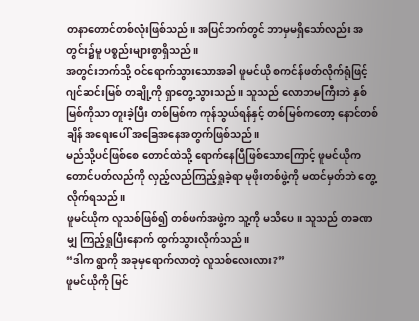တနာတောင်တစ်လုံးဖြစ်သည်။ အပြင်ဘက်တွင် ဘာမှမရှိသော်လည်း အတွင်း၌မူ ပစ္စည်းများစွာရှိသည်။
အတွင်းဘက်သို့ ဝင်ရောက်သွားသောအခါ ဖူမင်ယို စကင်န်ဖတ်လိုက်ရုံဖြင့် ဂျင်ဆင်းမြစ် တချို့ကို ရှာတွေ့သွားသည်။ သူသည် လောဘမကြီးဘဲ နှစ်မြစ်ကိုသာ တူးခဲ့ပြီး တစ်မြစ်က ကုန်သွယ်ရန်နှင့် တစ်မြစ်ကတော့ နောင်တစ်ချိန် အရေးပေါ် အခြေအနေအတွက်ဖြစ်သည်။
မည်သို့ပင်ဖြစ်စေ တောင်ထဲသို့ ရောက်နေပြီဖြစ်သောကြောင့် ဖူမင်ယိုက တောင်ပတ်လည်ကို လှည့်လည်ကြည့်ရှုခဲ့ရာ မုဖိုးတစ်ဖွဲ့ကို မထင်မှတ်ဘဲ တွေ့လိုက်ရသည်။
ဖူမင်ယိုက လူသစ်ဖြစ်၍ တစ်ဖက်အဖွဲ့က သူ့ကို မသိပေ။ သူသည် တခဏမျှ ကြည့်ရှုပြီးနောက် ထွက်သွားလိုက်သည်။
“ဒါက ရွာကို အခုမှရောက်လာတဲ့ လူသစ်လေးလား?”
ဖူမင်ယိုကို မြင်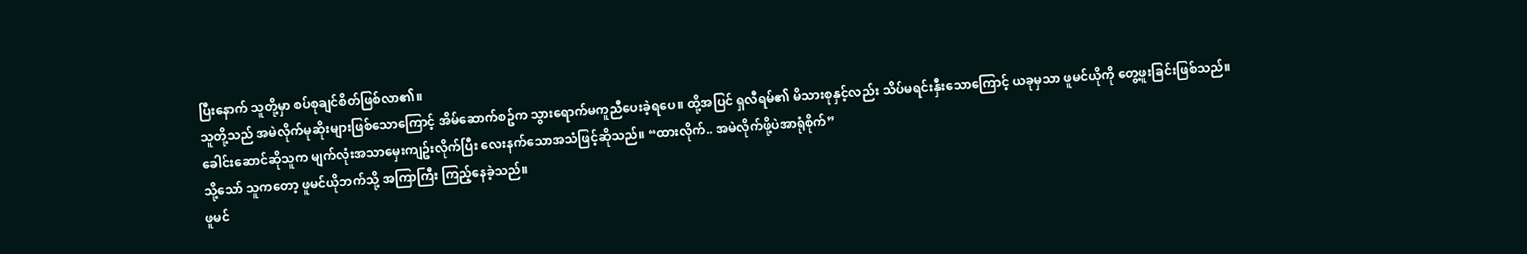ပြီးနောက် သူတို့မှာ စပ်စုချင်စိတ်ဖြစ်လာ၏။
သူတို့သည် အမဲလိုက်မုဆိုးများဖြစ်သောကြောင့် အိမ်ဆောက်စဥ်က သွားရောက်မကူညီပေးခဲ့ရပေ။ ထို့အပြင် ရှလီရမ်၏ မိသားစုနှင့်လည်း သိပ်မရင်းနှီးသောကြောင့် ယခုမှသာ ဖူမင်ယိုကို တွေ့ဖူးခြင်းဖြစ်သည်။
ခေါင်းဆောင်ဆိုသူက မျက်လုံးအသာမှေးကျဥ်းလိုက်ပြီး လေးနက်သောအသံဖြင့်ဆိုသည်။ “ထားလိုက်.. အမဲလိုက်ဖို့ပဲအာရုံစိုက်”
သို့သော် သူကတော့ ဖူမင်ယိုဘက်သို့ အကြာကြီး ကြည့်နေခဲ့သည်။
ဖူမင်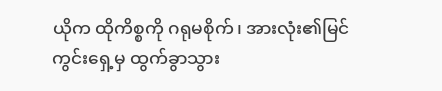ယိုက ထိုကိစ္စကို ဂရုမစိုက်၊ အားလုံး၏မြင်ကွင်းရှေ့မှ ထွက်ခွာသွား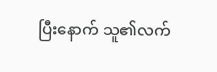ပြီးနောက် သူ၏လက်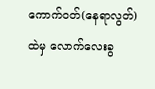ကောက်ဝတ်(နေရာလွတ်)ထဲမှ လောက်လေးခွ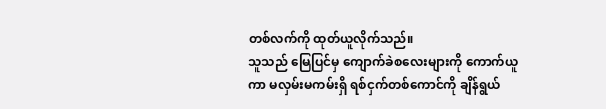တစ်လက်ကို ထုတ်ယူလိုက်သည်။
သူသည် မြေပြင်မှ ကျောက်ခဲစလေးများကို ကောက်ယူကာ မလှမ်းမကမ်းရှိ ရစ်ငှက်တစ်ကောင်ကို ချိန်ရွယ်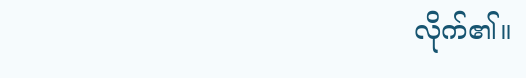လိုက်၏။